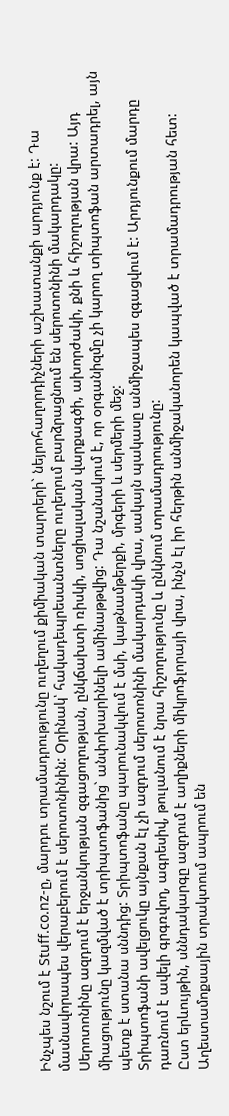Ինչպես նշում է Stuff.co.nz-ը, մարդու տրամադրությունը ուղեղում քիմիական տարրերի` նեյրոհաղորդիչների աշխատանքի արդյունք է: Դա մասնավորապես վերաբերում է սերոտոնինին: Օրինակ՝ հակադեպրեսանտները ուղեղում բարձրացնում են սերոտոնինի մակարդակը:
Սերոտոնինը ազդում է երջանկության զգացողության, ընկճախտի ռիսկի, սոցիալական վարքագծի, ախորժակի, քնի և հիշողության վրա: Այդ միացությունը կազմված է տրիպտոֆանից` անփոխարինելի ամինաթթվից: Դա նշանակում է, որ օրգանիզմը չի կարող տիպտոֆան արտադրել, այն պետք է ստանա սննդից: Տրիպտոֆանը պարունակվում է մսի, կաթնամթերքի, մրգերի և սերմերի մեջ:
Տրիպտոֆանի ավելցուկը այնքան էլ չի ազդում սերոտոնինի մակարդակի վրա, սակայն պակասը անմիջապես զգացվում է: Արդյունքում մարդը դառնում է ավելի գրգռվող, ագրեսիվ, թուլանում է նրա հիշողությունը և ընկնում տրամադրությունը:
Ըստ երևույթին, սննդակարգը ազդում է աղիքների միկրոֆլորայի վրա, ինչն էլ իր հերթին անմիջականորեն կապված է տրամադրության հետ: Աղեստամոքսային տրակտում ապրում են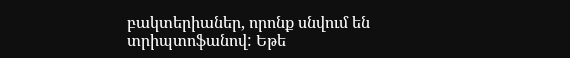բակտերիաներ, որոնք սնվում են տրիպտոֆանով: Եթե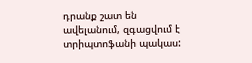դրանք շատ են ավելանում, զգացվում է տրիպտոֆանի պակաս: